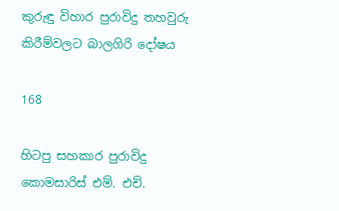කුරුඳු විහාර පුරාවිදු තහවුරු කිරීම්වලට බාලගිරි දෝෂය

168

හිටපු සහකාර පුරාවිදු කොමසාරිස් එම්. එච්.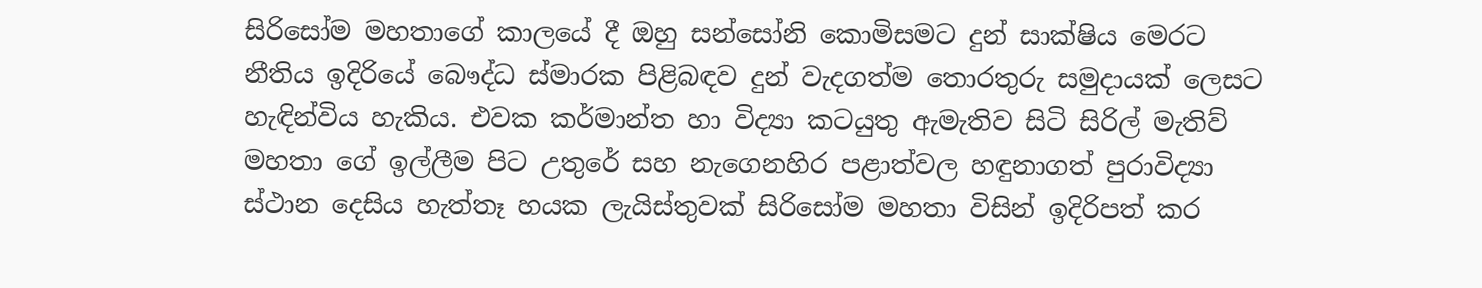සිරිසෝම මහතාගේ කාලයේ දී ඔහු සන්සෝනි කොමිසමට දුන් සාක්ෂිය මෙරට නීතිය ඉදිරියේ බෞද්ධ ස්මාරක පිළිබඳව දුන් වැදගත්ම තොරතුරු සමුදායක් ලෙසට හැඳින්විය හැකිය. එවක කර්මාන්ත හා විද්‍යා කටයුතු ඇමැතිව සිටි සිරිල් මැතිව් මහතා ගේ ඉල්ලීම පිට උතුරේ සහ නැගෙනහිර පළාත්වල හඳුනාගත් පුරාවිද්‍යා ස්ථාන දෙසිය හැත්තෑ හයක ලැයිස්තුවක් සිරිසෝම මහතා විසින් ඉදිරිපත් කර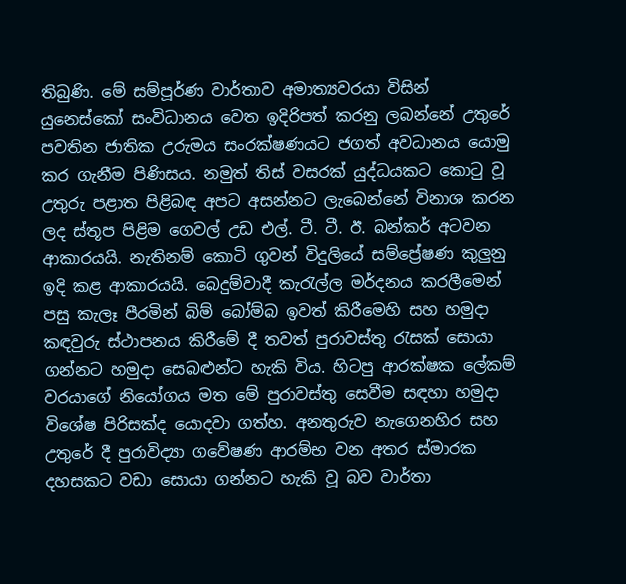තිබුණි. මේ සම්පූර්ණ වාර්තාව අමාත්‍යවරයා විසින් යුනෙස්කෝ සංවිධානය වෙත ඉදිරිපත් කරනු ලබන්නේ උතුරේ පවතින ජාතික උරුමය සංරක්ෂණයට ජගත් අවධානය යොමු කර ගැනීම පිණිසය. නමුත් තිස් වසරක් යුද්ධයකට කොටු වූ උතුරු පළාත පිළිබඳ අපට අසන්නට ලැබෙන්නේ විනාශ කරන ලද ස්තූප පිළිම ගෙවල් උඩ එල්. ටී. ටී. ඊ. බන්කර් අටවන ආකාරයයි. නැතිනම් කොටි ගුවන් විදුලියේ සම්ප්‍රේෂණ කුලුනු ඉදි කළ ආකාරයයි. බෙදුම්වාදී කැරැල්ල මර්දනය කරලීමෙන් පසු කැලෑ පීරමින් බිම් බෝම්බ ඉවත් කිරීමෙහි සහ හමුදා කඳවුරු ස්ථාපනය කිරීමේ දී තවත් පුරාවස්තු රැසක් සොයා ගන්නට හමුදා සෙබළුන්ට හැකි විය. හිටපු ආරක්ෂක ලේකම් වරයාගේ නියෝගය මත මේ පුරාවස්තු සෙවීම සඳහා හමුදා විශේෂ පිරිසක්ද යොදවා ගත්හ. අනතුරුව නැගෙනහිර සහ උතුරේ දී පුරාවිද්‍යා ගවේෂණ ආරම්භ වන අතර ස්මාරක දහසකට වඩා සොයා ගන්නට හැකි වූ බව වාර්තා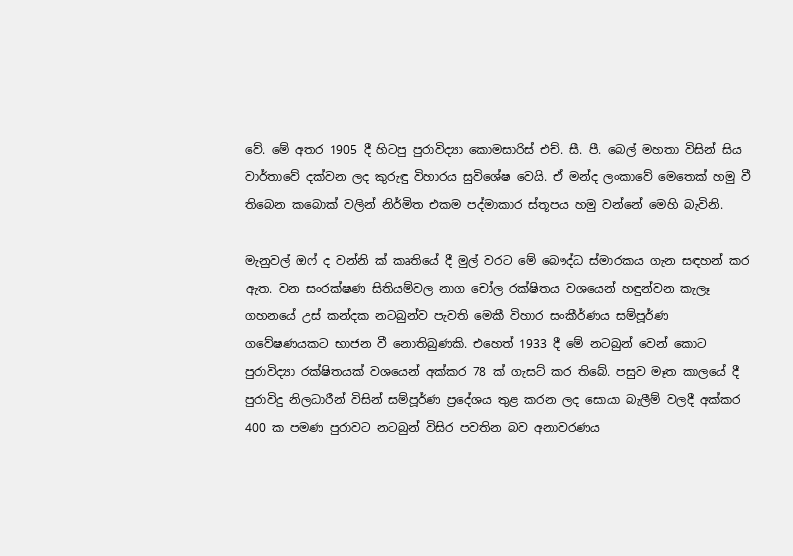වේ. මේ අතර 1905 දී හිටපු පුරාවිද්‍යා කොමසාරිස් එච්. සී. පී. බෙල් මහතා විසින් සිය වාර්තාවේ දක්වන ලද කුරුඳු විහාරය සුවිශේෂ වෙයි. ඒ මන්ද ලංකාවේ මෙතෙක් හමු වී තිබෙන කබොක් වලින් නිර්මිත එකම පද්මාකාර ස්තූපය හමු වන්නේ මෙහි බැවිනි.

මැනුවල් ඔෆ් ද වන්නි ක් කෘතියේ දී මුල් වරට මේ බෞද්ධ ස්මාරකය ගැන සඳහන් කර ඇත. වන සංරක්ෂණ සිතියම්වල නාග චෝල රක්ෂිතය වශයෙන් හඳුන්වන කැලෑ ගහනයේ උස් කන්දක නටබුන්ව පැවති මෙකී විහාර සංකීර්ණය සම්පූර්ණ ගවේෂණයකට භාජන වී නොතිබුණකි. එහෙත් 1933 දී මේ නටබුන් වෙන් කොට පුරාවිද්‍යා රක්ෂිතයක් වශයෙන් අක්කර 78 ක් ගැසට් කර තිබේ. පසුව මෑත කාලයේ දී පුරාවිදු නිලධාරීන් විසින් සම්පූර්ණ ප්‍රදේශය තුළ කරන ලද සොයා බැලීම් වලදී අක්කර 400 ක පමණ පුරාවට නටබුන් විසිර පවතින බව අනාවරණය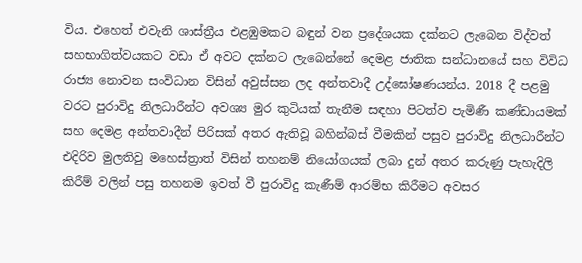විය. එහෙත් එවැනි ශාස්ත්‍රීය එළඹුමකට බඳුන් වන ප්‍රදේශයක දක්නට ලැබෙන විද්වත් සහභාගිත්වයකට වඩා ඒ අවට දක්නට ලැබෙන්නේ දෙමළ ජාතික සන්ධානයේ සහ විවිධ රාජ්‍ය නොවන සංවිධාන විසින් අවුස්සන ලද අන්තවාදී උද්ඝෝෂණයන්ය. 2018 දී පළමු වරට පුරාවිදු නිලධාරීන්ට අවශ්‍ය මුර කුටියක් තැනීම සඳහා පිටත්ව පැමිණී කණ්ඩායමක් සහ දෙමළ අන්තවාදීන් පිරිසක් අතර ඇතිවූ බහින්බස් වීමකින් පසුව පුරාවිදු නිලධාරීන්ට එදිරිව මුලතිවු මහෙස්ත්‍රාත් විසින් තහනම් නියෝගයක් ලබා දුන් අතර කරුණු පැහැදිලි කිරීම් වලින් පසු තහනම ඉවත් වී පුරාවිදු කැණීම් ආරම්භ කිරීමට අවසර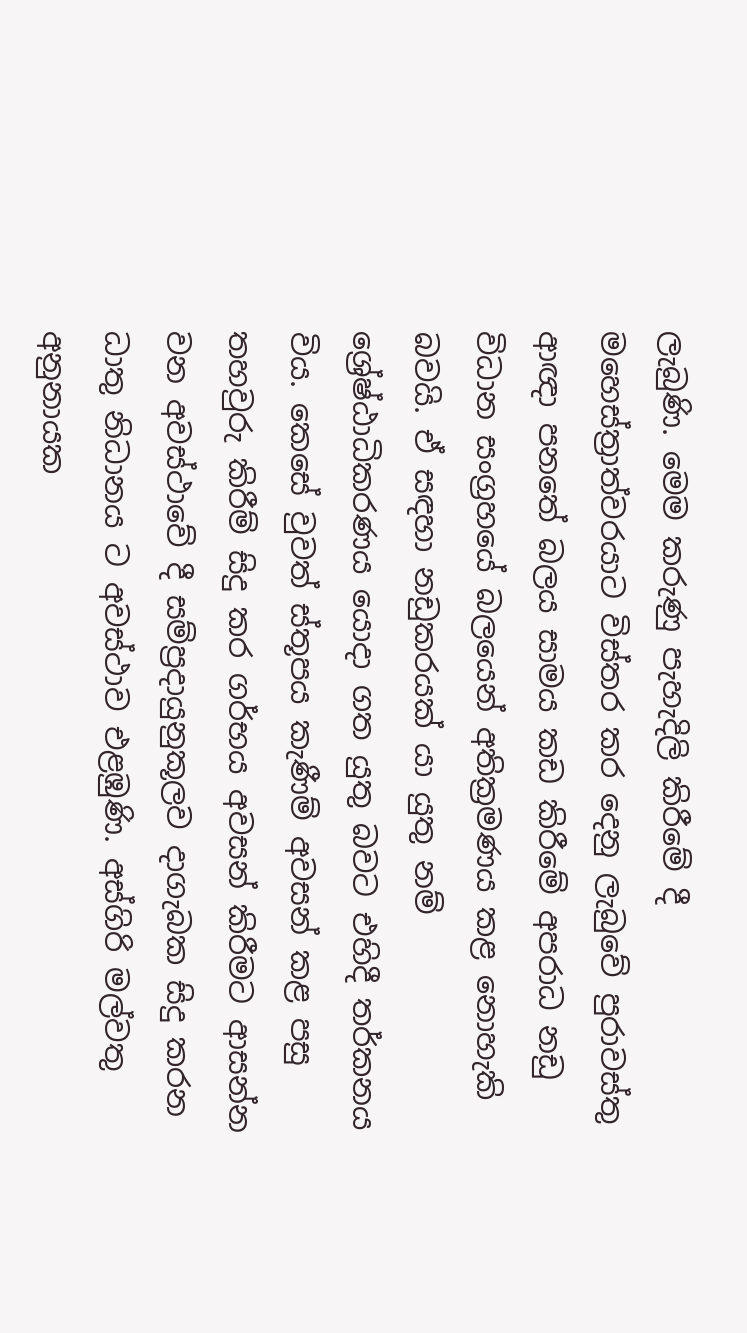ලැබුණි. මෙම කරුණු පැහැදිලි කිරීමේ දී මහෙස්ත්‍රාත්වරයාට විස්තර කර දෙනු ලැබුවේ පුරාවස්තු ආඥා පනතේ බලය සාමය කඩ කිරීමේ අපරාධ නඩු විධාන සංග්‍රහයේ බලයෙන් අතික්‍රමණය කළ නොහැකි බවයි. ඒ සඳහා නඩුකරයක් යා යුතු නම් ශ්‍රේෂ්ඨාධිකරණය යොදා ගත යුතු බවට එහිදී තර්කනය විය. කෙසේ වුවත් ස්තූපය කැණීම් අවසන් කළ පසු තහවුරු කිරීම් සිදු කර ගර්භය අවසන් කිරීමට ආසන්න වන අවස්ථාවේ දී සම්ප්‍රදායුනුකූලව දාගැබක සිදු කරන ධාතු නිධානය ට අවස්ථාව එළඹුණි. අස්ගිරි මල්වතු අනුනායක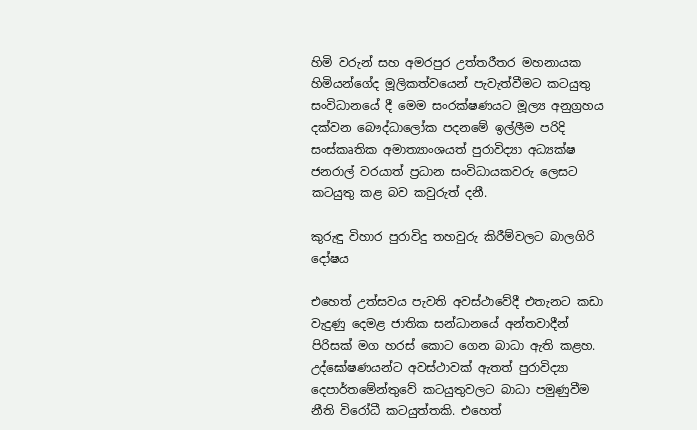හිමි වරුන් සහ අමරපුර උත්තරීතර මහනායක හිමියන්ගේද මූලිකත්වයෙන් පැවැත්වීමට කටයුතු සංවිධානයේ දී මෙම සංරක්ෂණයට මූල්‍ය අනුග්‍රහය දක්වන බෞද්ධාලෝක පදනමේ ඉල්ලීම පරිදි සංස්කෘතික අමාත්‍යාංශයත් පුරාවිද්‍යා අධ්‍යක්ෂ ජනරාල් වරයාත් ප්‍රධාන සංවිධායකවරු ලෙසට කටයුතු කළ බව කවුරුත් දනී.

කුරුඳු විහාර පුරාවිදු තහවුරු කිරීම්වලට බාලගිරි දෝෂය

එහෙත් උත්සවය පැවති අවස්ථාවේදී එතැනට කඩා වැදුණු දෙමළ ජාතික සන්ධානයේ අන්තවාදීන් පිරිසක් මග හරස් කොට ගෙන බාධා ඇති කළහ. උද්ඝෝෂණයන්ට අවස්ථාවක් ඇතත් පුරාවිද්‍යා දෙපාර්තමේන්තුවේ කටයුතුවලට බාධා පමුණුවීම නීති විරෝධී කටයුත්තකි. එහෙත්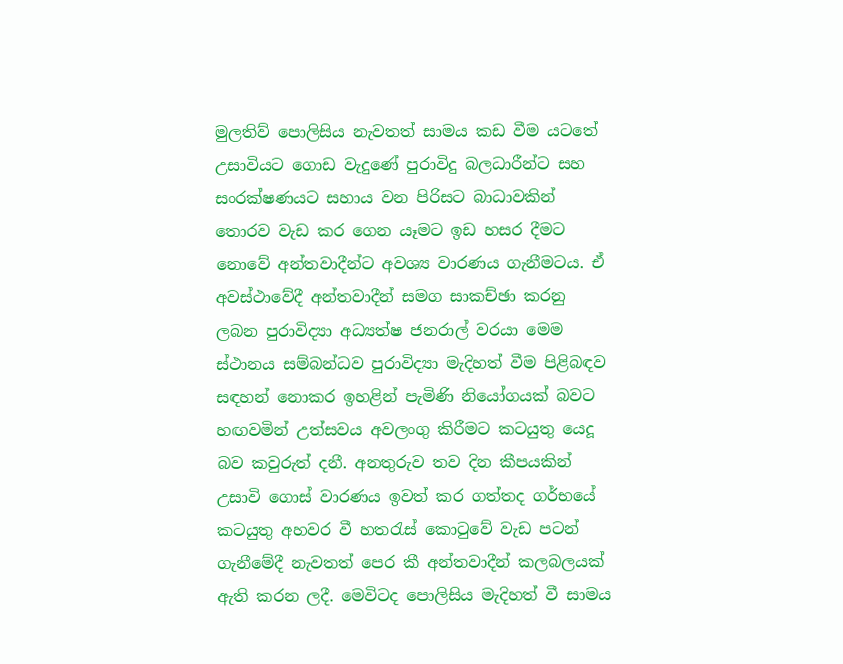මුලතිව් පොලිසිය නැවතත් සාමය කඩ වීම යටතේ උසාවියට ගොඩ වැදුණේ පුරාවිදු බලධාරීන්ට සහ සංරක්ෂණයට සහාය වන පිරිසට බාධාවකින් තොරව වැඩ කර ගෙන යෑමට ඉඩ හසර දීමට නොවේ අන්තවාදීන්ට අවශ්‍ය වාරණය ගැනීමටය. ඒ අවස්ථාවේදී අන්තවාදීන් සමග සාකච්ඡා කරනු ලබන පුරාවිද්‍යා අධ්‍යත්ෂ ජනරාල් වරයා මෙම ස්ථානය සම්බන්ධව පුරාවිද්‍යා මැදිහත් වීම පිළිබඳව සඳහන් නොකර ඉහළින් පැමිණි නියෝගයක් බවට හඟවමින් උත්සවය අවලංගු කිරීමට කටයුතු යෙදූ බව කවුරුත් දනී. අනතුරුව තව දින කීපයකින් උසාවි ගොස් වාරණය ඉවත් කර ගත්තද ගර්භයේ කටයුතු අහවර වී හතරැස් කොටුවේ වැඩ පටන් ගැනීමේදී නැවතත් පෙර කී අන්තවාදීන් කලබලයක් ඇති කරන ලදී. මෙවිටද පොලිසිය මැදිහත් වී සාමය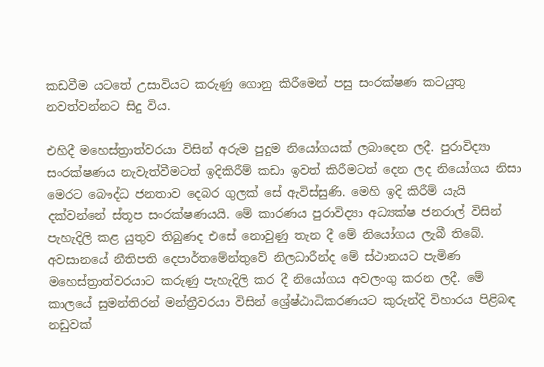කඩවීම යටතේ උසාවියට කරුණු ගොනු කිරීමෙන් පසු සංරක්ෂණ කටයුතු නවත්වන්නට සිදු විය.

එහිදී මහෙස්ත්‍රාත්වරයා විසින් අරුම පුදුම නියෝගයක් ලබාදෙන ලදී. පුරාවිද්‍යා සංරක්ෂණය නැවැත්වීමටත් ඉදිකිරීම් කඩා ඉවත් කිරීමටත් දෙන ලද නියෝගය නිසා මෙරට බෞද්ධ ජනතාව දෙබර ගුලක් සේ ඇවිස්සුණි. මෙහි ඉදි කිරීම් යැයි දක්වන්නේ ස්තූප සංරක්ෂණයයි. මේ කාරණය පුරාවිද්‍යා අධ්‍යක්ෂ ජනරාල් විසින් පැහැදිලි කළ යුතුව තිබුණද එසේ නොවුණු තැන දී මේ නියෝගය ලැබී තිබේ. අවසානයේ නීතිපති දෙපාර්තමේන්තුවේ නිලධාරීන්ද මේ ස්ථානයට පැමිණ මහෙස්ත්‍රාත්වරයාට කරුණු පැහැදිලි කර දී නියෝගය අවලංගු කරන ලදී. මේ කාලයේ සුමන්තිරන් මන්ත්‍රීවරයා විසින් ශ්‍රේෂ්ඨාධිකරණයට කුරුන්දි විහාරය පිළිබඳ නඩුවක්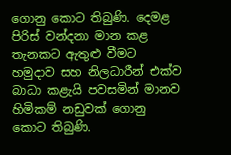ගොනු කොට තිබුණි. දෙමළ පිරිස් වන්දනා මාන කළ තැනකට ඇතුළු වීමට හමුදාව සහ නිලධාරීන් එක්ව බාධා කළැයි පවසමින් මානව හිමිකම් නඩුවක් ගොනු කොට තිබුණි.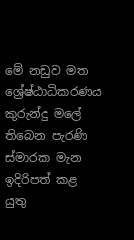මේ නඩුව මත ශ්‍රේෂ්ඨාධිකරණය කුරුන්දු මලේ තිබෙන පැරණි ස්මාරක මැන ඉදිරිපත් කළ යුතු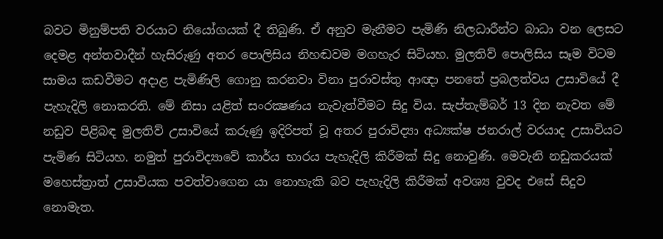බවට මිනුම්පති වරයාට නියෝගයක් දී තිබුණි. ඒ අනුව මැනීමට පැමිණි නිලධාරීන්ට බාධා වන ලෙසට දෙමළ අන්තවාදීන් හැසිරුණු අතර පොලිසිය නිහඬවම මගහැර සිටියහ. මුලතිව් පොලිසිය සෑම විටම සාමය කඩවීමට අදාළ පැමිණිලි ගොනු කරනවා විනා පුරාවස්තු ආඥා පනතේ ප්‍රබලත්වය උසාවියේ දී පැහැදිලි නොකරති. මේ නිසා යළිත් සංරක්‍ෂණය නැවැත්වීමට සිදු විය. සැප්තැම්බර් 13 දින නැවත මේ නඩුව පිළිබඳ මුලතිව් උසාවියේ කරුණු ඉදිරිපත් වූ අතර පුරාවිද්‍යා අධ්‍යක්ෂ ජනරාල් වරයාද උසාවියට පැමිණ සිටියහ. නමුත් පුරාවිද්‍යාවේ කාර්ය භාරය පැහැදිලි කිරීමක් සිදු නොවුණි. මෙවැනි නඩුකරයක් මහෙස්ත්‍රාත් උසාවියක පවත්වාගෙන යා නොහැකි බව පැහැදිලි කිරීමක් අවශ්‍ය වුවද එසේ සිදුව නොමැත.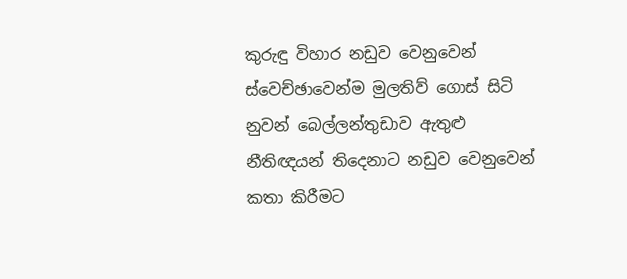කුරුඳු විහාර නඩුව වෙනුවෙන් ස්වෙච්ඡාවෙන්ම මුලතිව් ගොස් සිටි නුවන් බෙල්ලන්තුඩාව ඇතුළු නීතිඥයන් තිදෙනාට නඩුව වෙනුවෙන් කතා කිරීමට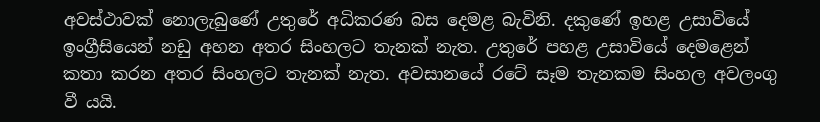අවස්ථාවක් නොලැබුණේ උතුරේ අධිකරණ බස දෙමළ බැවිනි. දකුණේ ඉහළ උසාවියේ ඉංග්‍රීසියෙන් නඩු අහන අතර සිංහලට තැනක් නැත. උතුරේ පහළ උසාවියේ දෙමළෙන් කතා කරන අතර සිංහලට තැනක් නැත. අවසානයේ රටේ සෑම තැනකම සිංහල අවලංගු වී යයි.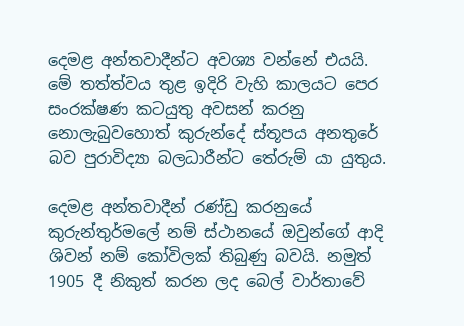දෙමළ අන්තවාදීන්ට අවශ්‍ය වන්නේ එයයි. මේ තත්ත්වය තුළ ඉදිරි වැහි කාලයට පෙර සංරක්ෂණ කටයුතු අවසන් කරනු නොලැබුවහොත් කුරුන්දේ ස්තූපය අනතුරේ බව පුරාවිද්‍යා බලධාරීන්ට තේරුම් යා යුතුය.

දෙමළ අන්තවාදීන් රණ්ඩු කරනුයේ කුරුන්තුර්මලේ නම් ස්ථානයේ ඔවුන්ගේ ආදි ශිවන් නම් කෝවිලක් තිබුණු බවයි. නමුත් 1905 දී නිකුත් කරන ලද බෙල් වාර්තාවේ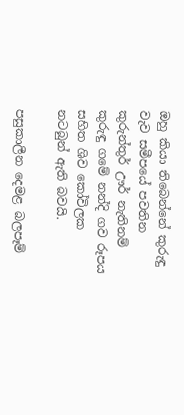ඔහු කියා තිබෙන්නේ කුරුඳු වැව සමීපයේ පවතින කුරුන්තුර් ඌර් නැතිනම් කුරුඳු ගමේ නන්දි ගව රූපය සහිත ශිව කෝවිලක නටබුන් ඇති බවයි.

පසුකාලීන දෙමළ බලපෑම්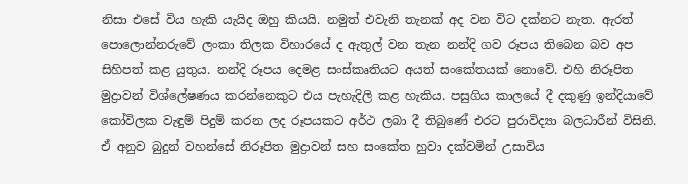නිසා එසේ විය හැකි යැයිද ඔහු කියයි. නමුත් එවැනි තැනක් අද වන විට දක්නට නැත. ඇරත් පොලොන්නරුවේ ලංකා තිලක විහාරයේ ද ඇතුල් වන තැන නන්දි ගව රූපය තිබෙන බව අප සිහිපත් කළ යුතුය. නන්දි රූපය දෙමළ සංස්කෘතියට අයත් සංකේතයක් නොවේ. එහි නිරූපිත මුද්‍රාවන් විශ්ලේෂණය කරන්නෙකුට එය පැහැදිලි කළ හැකිය. පසුගිය කාලයේ දී දකුණු ඉන්දියාවේ කෝවිලක වැඳුම් පිදුම් කරන ලද රූපයකට අර්ථ ලබා දී තිබුණේ එරට පුරාවිද්‍යා බලධාරීන් විසිනි. ඒ අනුව බුදුන් වහන්සේ නිරූපිත මුද්‍රාවන් සහ සංකේත හුවා දක්වමින් උසාවිය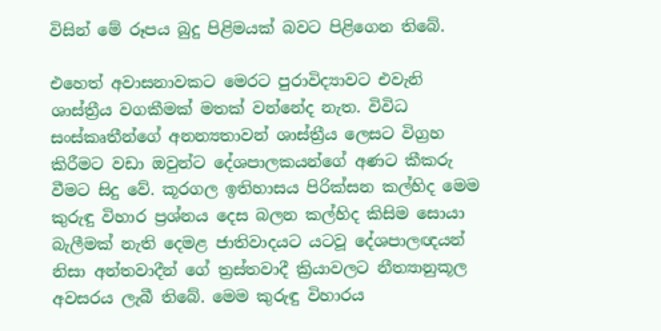විසින් මේ රූපය බුදු පිළිමයක් බවට පිළිගෙන තිබේ.

එහෙත් අවාසනාවකට මෙරට පුරාවිද්‍යාවට එවැනි ශාස්ත්‍රීය වගකීමක් මතක් වන්නේද නැත. විවිධ සංස්කෘතීන්ගේ අනන්‍යතාවන් ශාස්ත්‍රීය ලෙසට විග්‍රහ කිරීමට වඩා ඔවුන්ට දේශපාලකයන්ගේ අණට කීකරු වීමට සිදු වේ. කූරගල ඉතිහාසය පිරික්සන කල්හිද මෙම කුරුඳු විහාර ප්‍රශ්නය දෙස බලන කල්හිද කිසිම සොයා බැලීමක් නැති දෙමළ ජාතිවාදයට යටවූ දේශපාලඥයන් නිසා අන්තවාදීන් ගේ ත්‍රස්තවාදී ක්‍රියාවලට නීත්‍යානුකූල අවසරය ලැබී තිබේ. මෙම කුරුඳු විහාරය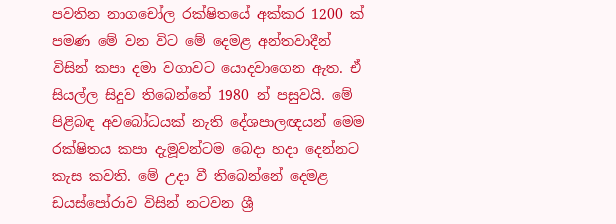පවතින නාගචෝල රක්ෂිතයේ අක්කර 1200 ක් පමණ මේ වන විට මේ දෙමළ අන්තවාදීන් විසින් කපා දමා වගාවට යොදවාගෙන ඇත. ඒ සියල්ල සිදුව තිබෙන්නේ 1980 න් පසුවයි. මේ පිළිබඳ අවබෝධයක් නැති දේශපාලඥයන් මෙම රක්ෂිතය කපා දැමූවන්ටම බෙදා හදා දෙන්නට කැස කවති. මේ උදා වී තිබෙන්නේ දෙමළ ඩයස්පෝරාව විසින් නටවන ශ්‍රී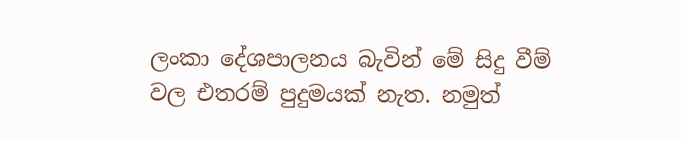ලංකා දේශපාලනය බැවින් මේ සිදු වීම් වල එතරම් පුදුමයක් නැත. නමුත්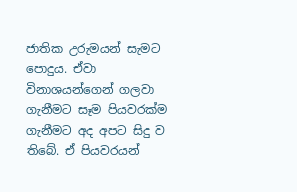ජාතික උරුමයන් සැමට පොදුය. ඒවා විනාශයන්ගෙන් ගලවා ගැනීමට සෑම පියවරක්ම ගැනීමට අද අපට සිදු ව තිබේ. ඒ පියවරයන්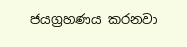ජයග්‍රහණය කරනවා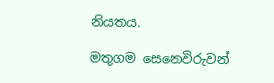නියතය.

මතුගම සෙනෙවිරුවන්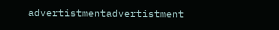advertistmentadvertistment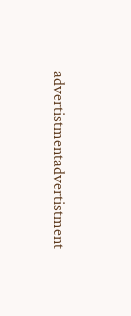advertistmentadvertistment